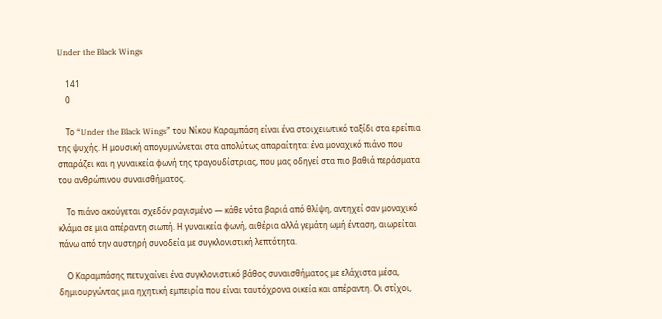Under the Black Wings

    141
    0

    Το “Under the Black Wings” του Νίκου Καραμπάση είναι ένα στοιχειωτικό ταξίδι στα ερείπια της ψυχής. Η μουσική απογυμνώνεται στα απολύτως απαραίτητα: ένα μοναχικό πιάνο που σπαράζει και η γυναικεία φωνή της τραγουδίστριας, που μας οδηγεί στα πιο βαθιά περάσματα του ανθρώπινου συναισθήματος.

    Το πιάνο ακούγεται σχεδόν ραγισμένο — κάθε νότα βαριά από θλίψη, αντηχεί σαν μοναχικό κλάμα σε μια απέραντη σιωπή. Η γυναικεία φωνή, αιθέρια αλλά γεμάτη ωμή ένταση, αιωρείται πάνω από την αυστηρή συνοδεία με συγκλονιστική λεπτότητα.

    Ο Καραμπάσης πετυχαίνει ένα συγκλονιστικό βάθος συναισθήματος με ελάχιστα μέσα, δημιουργώντας μια ηχητική εμπειρία που είναι ταυτόχρονα οικεία και απέραντη. Οι στίχοι,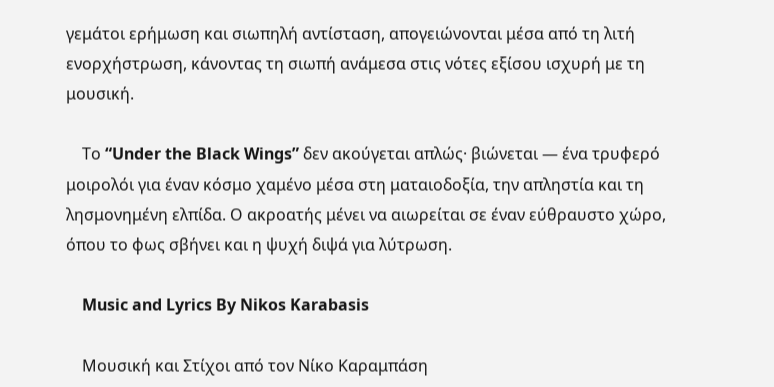γεμάτοι ερήμωση και σιωπηλή αντίσταση, απογειώνονται μέσα από τη λιτή ενορχήστρωση, κάνοντας τη σιωπή ανάμεσα στις νότες εξίσου ισχυρή με τη μουσική.

    Το “Under the Black Wings” δεν ακούγεται απλώς· βιώνεται — ένα τρυφερό μοιρολόι για έναν κόσμο χαμένο μέσα στη ματαιοδοξία, την απληστία και τη λησμονημένη ελπίδα. Ο ακροατής μένει να αιωρείται σε έναν εύθραυστο χώρο, όπου το φως σβήνει και η ψυχή διψά για λύτρωση.

    Music and Lyrics By Nikos Karabasis

    Μουσική και Στίχοι από τον Νίκο Καραμπάση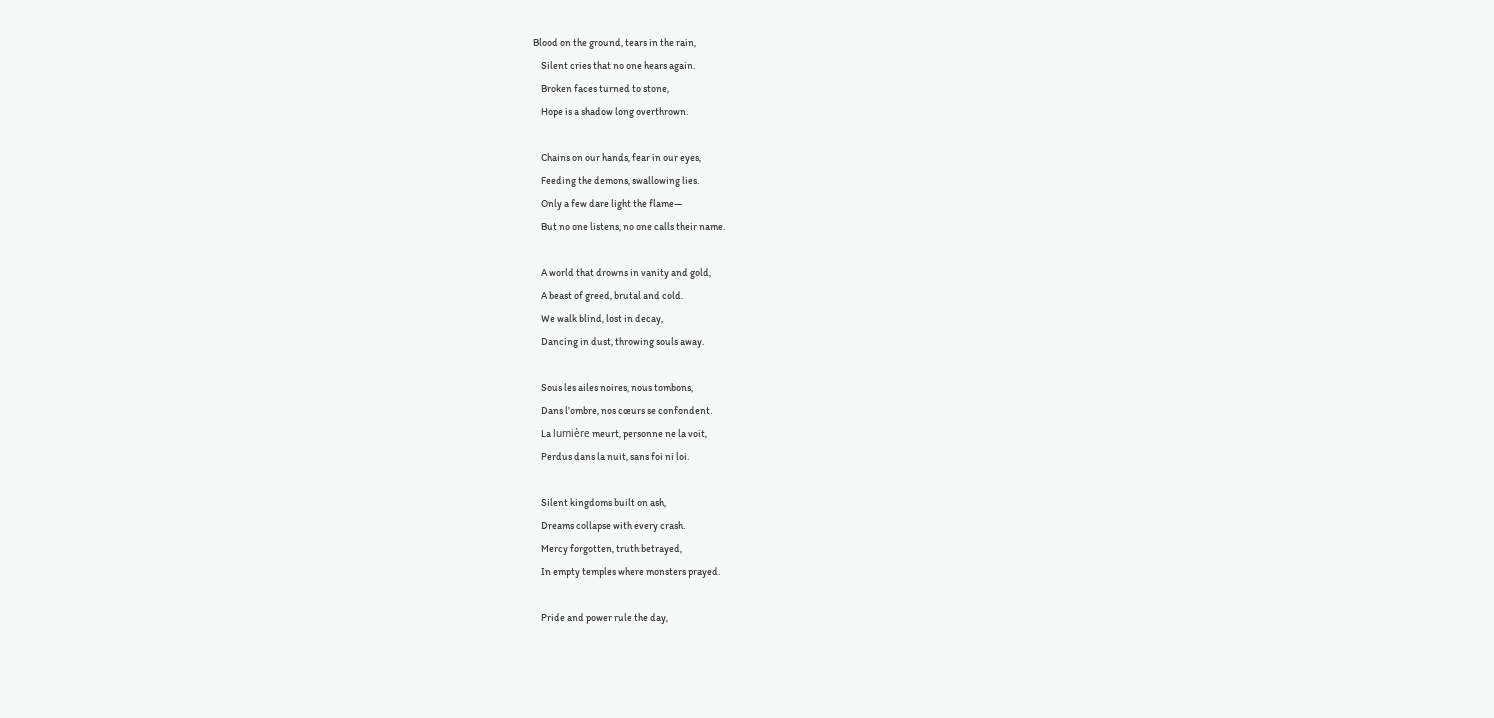Blood on the ground, tears in the rain,
    Silent cries that no one hears again.
    Broken faces turned to stone,
    Hope is a shadow long overthrown.

    Chains on our hands, fear in our eyes,
    Feeding the demons, swallowing lies.
    Only a few dare light the flame—
    But no one listens, no one calls their name.

    A world that drowns in vanity and gold,
    A beast of greed, brutal and cold.
    We walk blind, lost in decay,
    Dancing in dust, throwing souls away.

    Sous les ailes noires, nous tombons,
    Dans l’ombre, nos cœurs se confondent.
    La lumière meurt, personne ne la voit,
    Perdus dans la nuit, sans foi ni loi.

    Silent kingdoms built on ash,
    Dreams collapse with every crash.
    Mercy forgotten, truth betrayed,
    In empty temples where monsters prayed.

    Pride and power rule the day,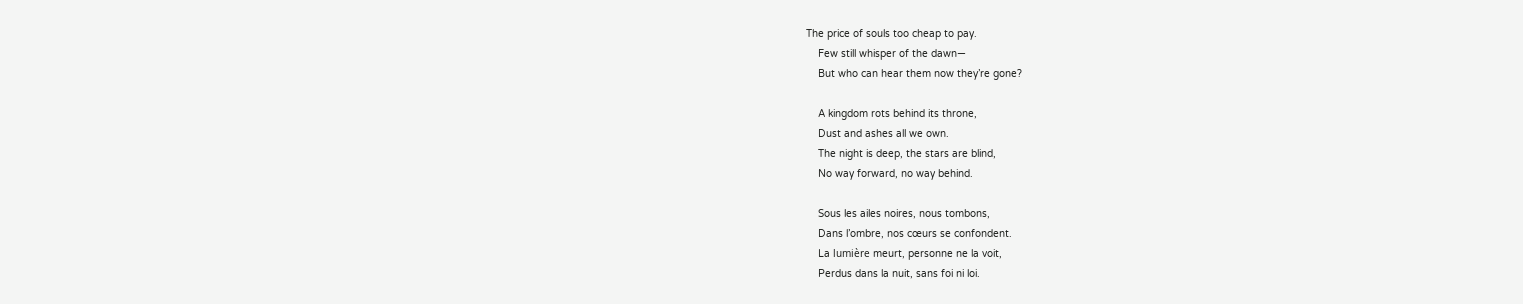The price of souls too cheap to pay.
    Few still whisper of the dawn—
    But who can hear them now they’re gone?

    A kingdom rots behind its throne,
    Dust and ashes all we own.
    The night is deep, the stars are blind,
    No way forward, no way behind.

    Sous les ailes noires, nous tombons,
    Dans l’ombre, nos cœurs se confondent.
    La lumière meurt, personne ne la voit,
    Perdus dans la nuit, sans foi ni loi.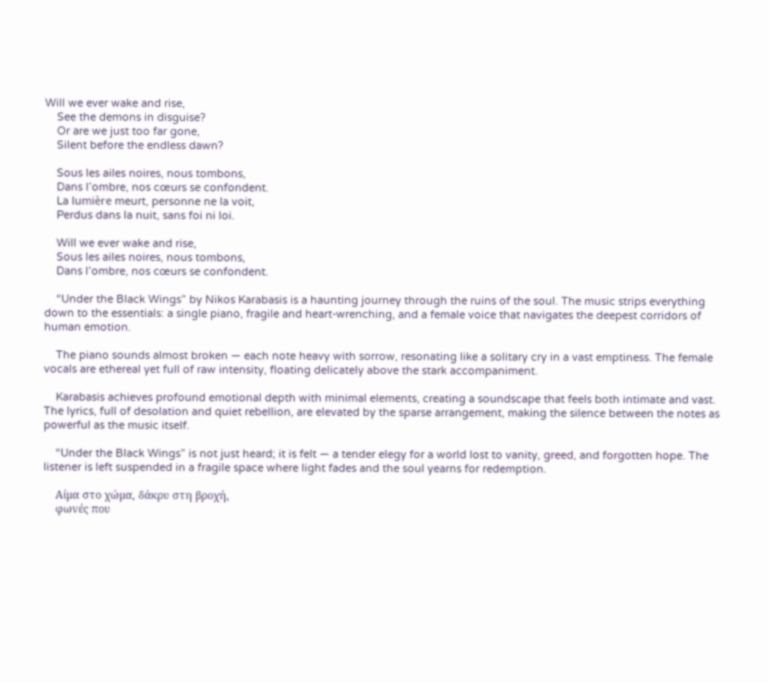Will we ever wake and rise,
    See the demons in disguise?
    Or are we just too far gone,
    Silent before the endless dawn?

    Sous les ailes noires, nous tombons,
    Dans l’ombre, nos cœurs se confondent.
    La lumière meurt, personne ne la voit,
    Perdus dans la nuit, sans foi ni loi.

    Will we ever wake and rise,
    Sous les ailes noires, nous tombons,
    Dans l’ombre, nos cœurs se confondent.

    “Under the Black Wings” by Nikos Karabasis is a haunting journey through the ruins of the soul. The music strips everything down to the essentials: a single piano, fragile and heart-wrenching, and a female voice that navigates the deepest corridors of human emotion.

    The piano sounds almost broken — each note heavy with sorrow, resonating like a solitary cry in a vast emptiness. The female vocals are ethereal yet full of raw intensity, floating delicately above the stark accompaniment.

    Karabasis achieves profound emotional depth with minimal elements, creating a soundscape that feels both intimate and vast. The lyrics, full of desolation and quiet rebellion, are elevated by the sparse arrangement, making the silence between the notes as powerful as the music itself.

    “Under the Black Wings” is not just heard; it is felt — a tender elegy for a world lost to vanity, greed, and forgotten hope. The listener is left suspended in a fragile space where light fades and the soul yearns for redemption.

    Αίμα στο χώμα, δάκρυ στη βροχή,
    φωνές που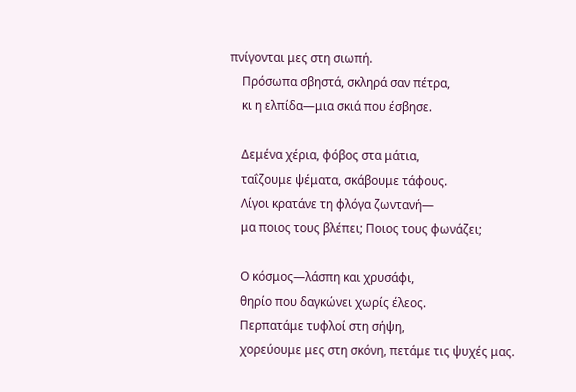πνίγονται μες στη σιωπή.
    Πρόσωπα σβηστά, σκληρά σαν πέτρα,
    κι η ελπίδα—μια σκιά που έσβησε.

    Δεμένα χέρια, φόβος στα μάτια,
    ταΐζουμε ψέματα, σκάβουμε τάφους.
    Λίγοι κρατάνε τη φλόγα ζωντανή—
    μα ποιος τους βλέπει; Ποιος τους φωνάζει;

    Ο κόσμος—λάσπη και χρυσάφι,
    θηρίο που δαγκώνει χωρίς έλεος.
    Περπατάμε τυφλοί στη σήψη,
    χορεύουμε μες στη σκόνη, πετάμε τις ψυχές μας.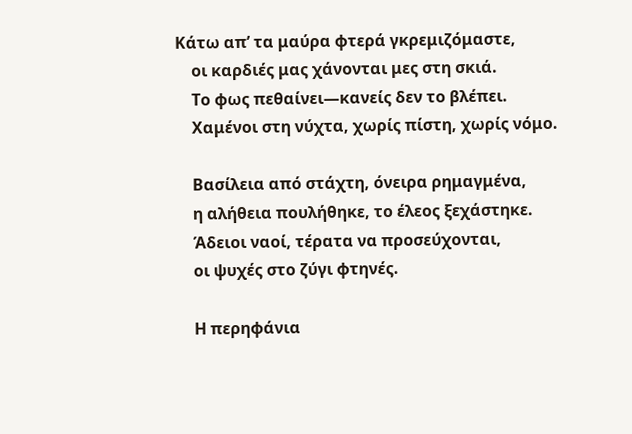Κάτω απ’ τα μαύρα φτερά γκρεμιζόμαστε,
    οι καρδιές μας χάνονται μες στη σκιά.
    Το φως πεθαίνει—κανείς δεν το βλέπει.
    Χαμένοι στη νύχτα, χωρίς πίστη, χωρίς νόμο.

    Βασίλεια από στάχτη, όνειρα ρημαγμένα,
    η αλήθεια πουλήθηκε, το έλεος ξεχάστηκε.
    Άδειοι ναοί, τέρατα να προσεύχονται,
    οι ψυχές στο ζύγι φτηνές.

    Η περηφάνια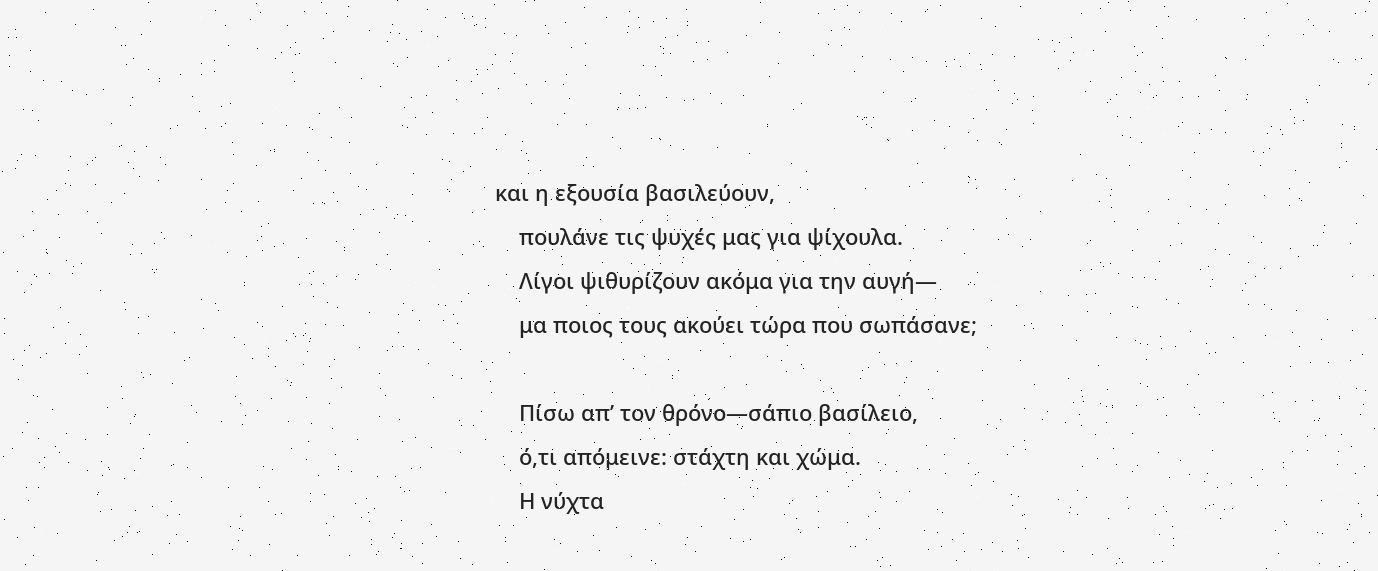και η εξουσία βασιλεύουν,
    πουλάνε τις ψυχές μας για ψίχουλα.
    Λίγοι ψιθυρίζουν ακόμα για την αυγή—
    μα ποιος τους ακούει τώρα που σωπάσανε;

    Πίσω απ’ τον θρόνο—σάπιο βασίλειο,
    ό,τι απόμεινε: στάχτη και χώμα.
    Η νύχτα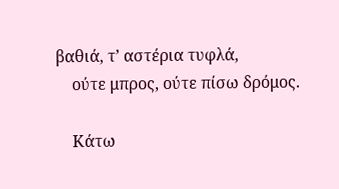βαθιά, τ’ αστέρια τυφλά,
    ούτε μπρος, ούτε πίσω δρόμος.

    Κάτω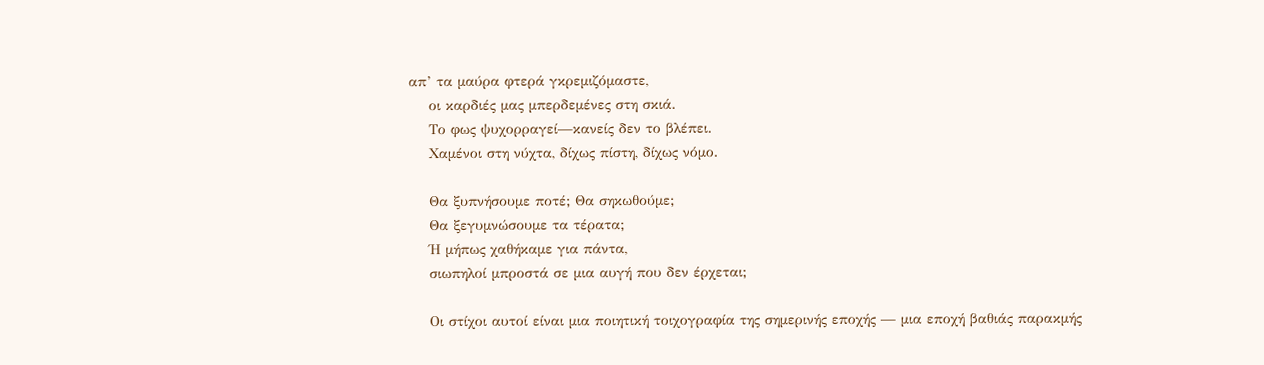απ’ τα μαύρα φτερά γκρεμιζόμαστε,
    οι καρδιές μας μπερδεμένες στη σκιά.
    Το φως ψυχορραγεί—κανείς δεν το βλέπει.
    Χαμένοι στη νύχτα, δίχως πίστη, δίχως νόμο.

    Θα ξυπνήσουμε ποτέ; Θα σηκωθούμε;
    Θα ξεγυμνώσουμε τα τέρατα;
    Ή μήπως χαθήκαμε για πάντα,
    σιωπηλοί μπροστά σε μια αυγή που δεν έρχεται;

    Οι στίχοι αυτοί είναι μια ποιητική τοιχογραφία της σημερινής εποχής — μια εποχή βαθιάς παρακμής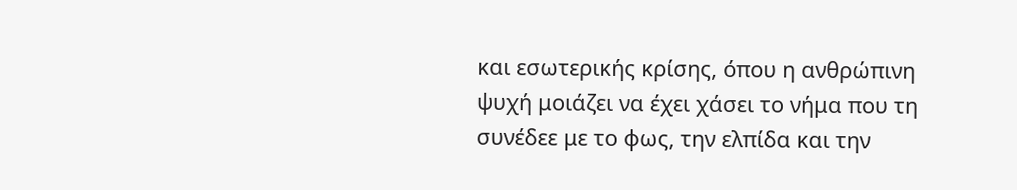και εσωτερικής κρίσης, όπου η ανθρώπινη ψυχή μοιάζει να έχει χάσει το νήμα που τη συνέδεε με το φως, την ελπίδα και την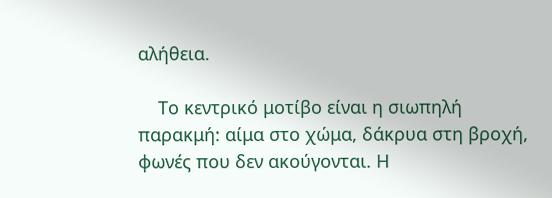αλήθεια.

    Το κεντρικό μοτίβο είναι η σιωπηλή παρακμή: αίμα στο χώμα, δάκρυα στη βροχή, φωνές που δεν ακούγονται. Η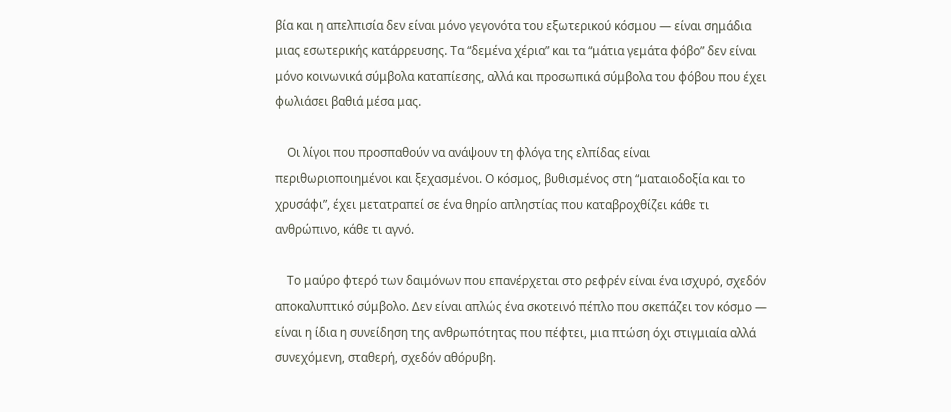βία και η απελπισία δεν είναι μόνο γεγονότα του εξωτερικού κόσμου — είναι σημάδια μιας εσωτερικής κατάρρευσης. Τα “δεμένα χέρια” και τα “μάτια γεμάτα φόβο” δεν είναι μόνο κοινωνικά σύμβολα καταπίεσης, αλλά και προσωπικά σύμβολα του φόβου που έχει φωλιάσει βαθιά μέσα μας.

    Οι λίγοι που προσπαθούν να ανάψουν τη φλόγα της ελπίδας είναι περιθωριοποιημένοι και ξεχασμένοι. Ο κόσμος, βυθισμένος στη “ματαιοδοξία και το χρυσάφι”, έχει μετατραπεί σε ένα θηρίο απληστίας που καταβροχθίζει κάθε τι ανθρώπινο, κάθε τι αγνό.

    Το μαύρο φτερό των δαιμόνων που επανέρχεται στο ρεφρέν είναι ένα ισχυρό, σχεδόν αποκαλυπτικό σύμβολο. Δεν είναι απλώς ένα σκοτεινό πέπλο που σκεπάζει τον κόσμο — είναι η ίδια η συνείδηση της ανθρωπότητας που πέφτει, μια πτώση όχι στιγμιαία αλλά συνεχόμενη, σταθερή, σχεδόν αθόρυβη.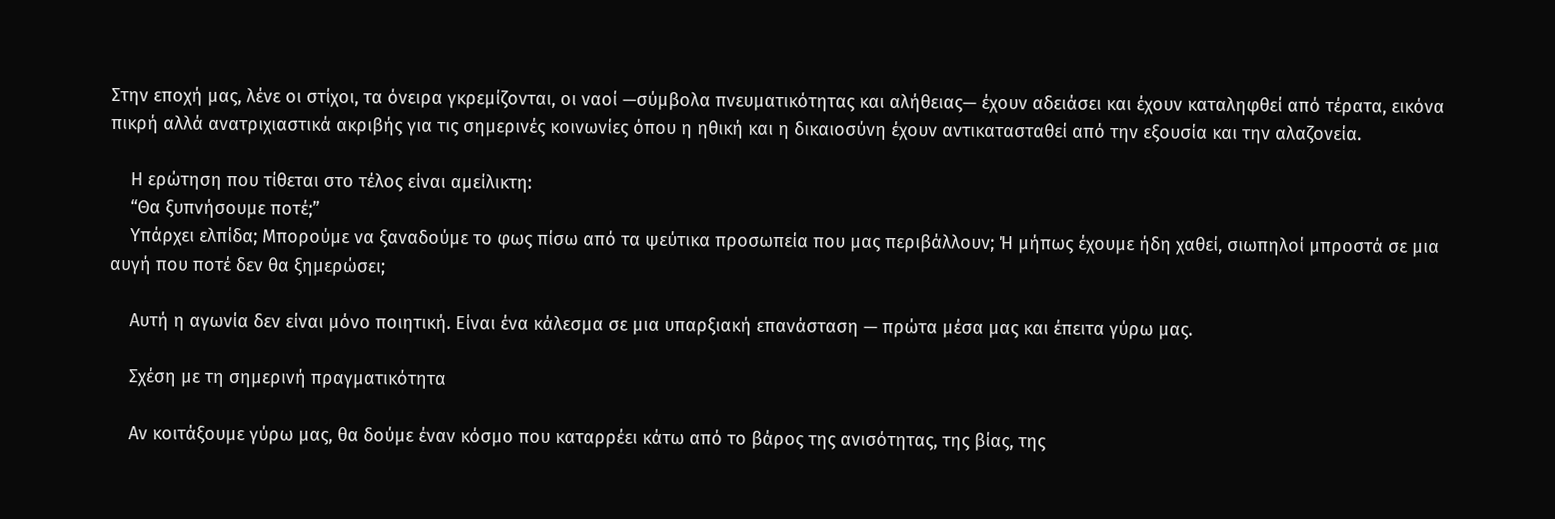Στην εποχή μας, λένε οι στίχοι, τα όνειρα γκρεμίζονται, οι ναοί —σύμβολα πνευματικότητας και αλήθειας— έχουν αδειάσει και έχουν καταληφθεί από τέρατα, εικόνα πικρή αλλά ανατριχιαστικά ακριβής για τις σημερινές κοινωνίες όπου η ηθική και η δικαιοσύνη έχουν αντικατασταθεί από την εξουσία και την αλαζονεία.

    Η ερώτηση που τίθεται στο τέλος είναι αμείλικτη:
    “Θα ξυπνήσουμε ποτέ;”
    Υπάρχει ελπίδα; Μπορούμε να ξαναδούμε το φως πίσω από τα ψεύτικα προσωπεία που μας περιβάλλουν; Ή μήπως έχουμε ήδη χαθεί, σιωπηλοί μπροστά σε μια αυγή που ποτέ δεν θα ξημερώσει;

    Αυτή η αγωνία δεν είναι μόνο ποιητική. Είναι ένα κάλεσμα σε μια υπαρξιακή επανάσταση — πρώτα μέσα μας και έπειτα γύρω μας.

    Σχέση με τη σημερινή πραγματικότητα

    Αν κοιτάξουμε γύρω μας, θα δούμε έναν κόσμο που καταρρέει κάτω από το βάρος της ανισότητας, της βίας, της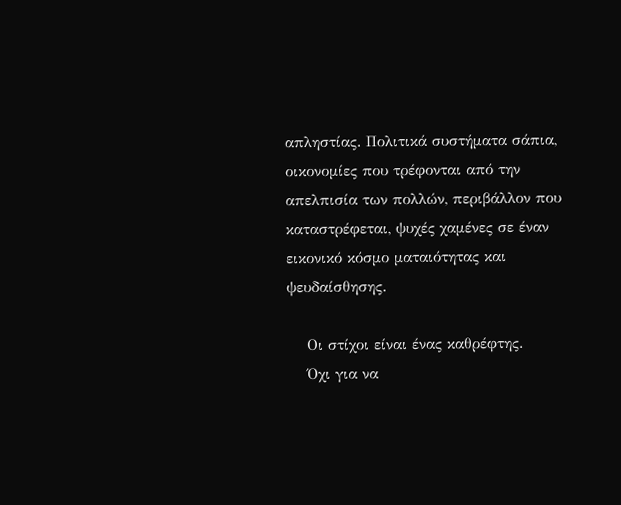απληστίας. Πολιτικά συστήματα σάπια, οικονομίες που τρέφονται από την απελπισία των πολλών, περιβάλλον που καταστρέφεται, ψυχές χαμένες σε έναν εικονικό κόσμο ματαιότητας και ψευδαίσθησης.

    Οι στίχοι είναι ένας καθρέφτης.
    Όχι για να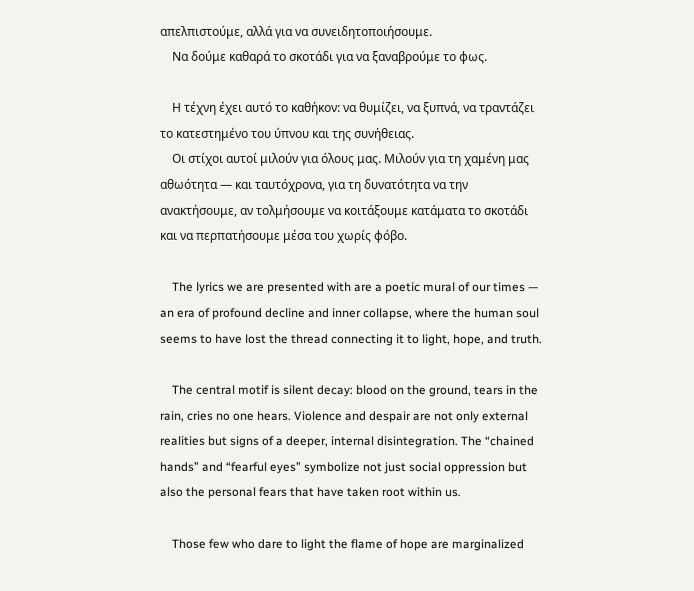απελπιστούμε, αλλά για να συνειδητοποιήσουμε.
    Να δούμε καθαρά το σκοτάδι για να ξαναβρούμε το φως.

    Η τέχνη έχει αυτό το καθήκον: να θυμίζει, να ξυπνά, να τραντάζει το κατεστημένο του ύπνου και της συνήθειας.
    Οι στίχοι αυτοί μιλούν για όλους μας. Μιλούν για τη χαμένη μας αθωότητα — και ταυτόχρονα, για τη δυνατότητα να την ανακτήσουμε, αν τολμήσουμε να κοιτάξουμε κατάματα το σκοτάδι και να περπατήσουμε μέσα του χωρίς φόβο.

    The lyrics we are presented with are a poetic mural of our times — an era of profound decline and inner collapse, where the human soul seems to have lost the thread connecting it to light, hope, and truth.

    The central motif is silent decay: blood on the ground, tears in the rain, cries no one hears. Violence and despair are not only external realities but signs of a deeper, internal disintegration. The “chained hands” and “fearful eyes” symbolize not just social oppression but also the personal fears that have taken root within us.

    Those few who dare to light the flame of hope are marginalized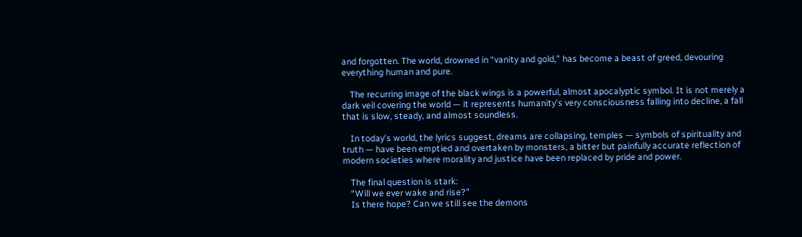and forgotten. The world, drowned in “vanity and gold,” has become a beast of greed, devouring everything human and pure.

    The recurring image of the black wings is a powerful, almost apocalyptic symbol. It is not merely a dark veil covering the world — it represents humanity’s very consciousness falling into decline, a fall that is slow, steady, and almost soundless.

    In today’s world, the lyrics suggest, dreams are collapsing, temples — symbols of spirituality and truth — have been emptied and overtaken by monsters, a bitter but painfully accurate reflection of modern societies where morality and justice have been replaced by pride and power.

    The final question is stark:
    “Will we ever wake and rise?”
    Is there hope? Can we still see the demons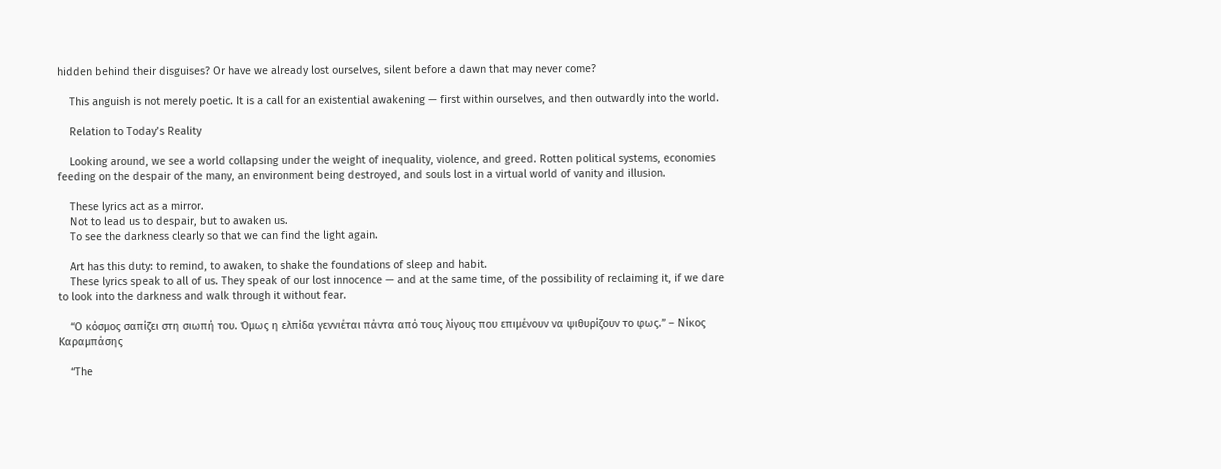hidden behind their disguises? Or have we already lost ourselves, silent before a dawn that may never come?

    This anguish is not merely poetic. It is a call for an existential awakening — first within ourselves, and then outwardly into the world.

    Relation to Today’s Reality

    Looking around, we see a world collapsing under the weight of inequality, violence, and greed. Rotten political systems, economies feeding on the despair of the many, an environment being destroyed, and souls lost in a virtual world of vanity and illusion.

    These lyrics act as a mirror.
    Not to lead us to despair, but to awaken us.
    To see the darkness clearly so that we can find the light again.

    Art has this duty: to remind, to awaken, to shake the foundations of sleep and habit.
    These lyrics speak to all of us. They speak of our lost innocence — and at the same time, of the possibility of reclaiming it, if we dare to look into the darkness and walk through it without fear.

    “Ο κόσμος σαπίζει στη σιωπή του. Όμως η ελπίδα γεννιέται πάντα από τους λίγους που επιμένουν να ψιθυρίζουν το φως.” – Νίκος Καραμπάσης

    “The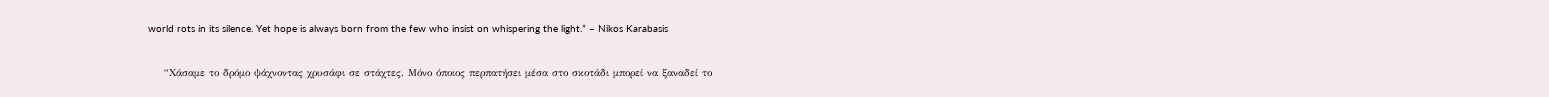world rots in its silence. Yet hope is always born from the few who insist on whispering the light.” – Nikos Karabasis

    “Χάσαμε το δρόμο ψάχνοντας χρυσάφι σε στάχτες. Μόνο όποιος περπατήσει μέσα στο σκοτάδι μπορεί να ξαναδεί το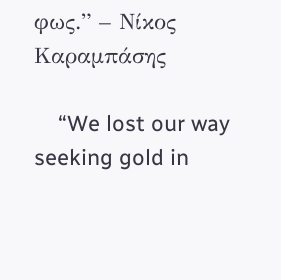φως.” – Νίκος Καραμπάσης

    “We lost our way seeking gold in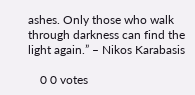ashes. Only those who walk through darkness can find the light again.” – Nikos Karabasis

    0 0 votes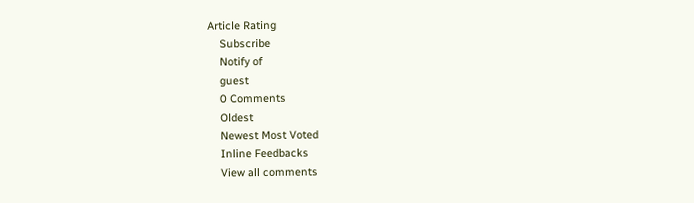Article Rating
    Subscribe
    Notify of
    guest
    0 Comments
    Oldest
    Newest Most Voted
    Inline Feedbacks
    View all comments